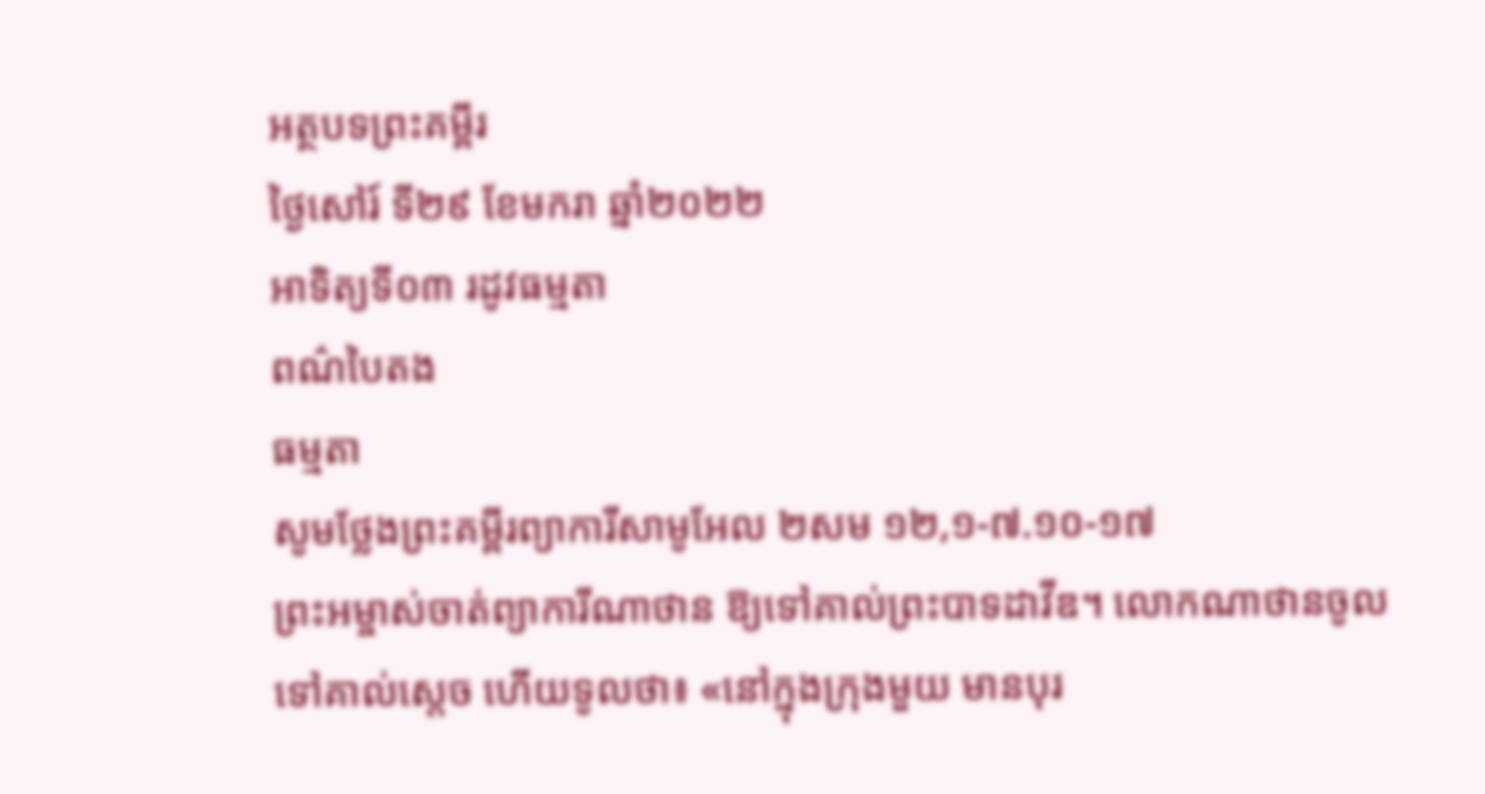អត្ថបទព្រះគម្ពីរ
ថ្ងៃសៅរ៍ ទី២៩ ខែមករា ឆ្នាំ២០២២
អាទិត្យទី០៣ រដូវធម្មតា
ពណ៌បៃតង
ធម្មតា
សូមថ្លែងព្រះគម្ពីរព្យាការីសាមូអែល ២សម ១២,១-៧.១០-១៧
ព្រះអម្ចាស់ចាត់ព្យាការីណាថាន ឱ្យទៅគាល់ព្រះបាទដាវីឌ។ លោកណាថានចូលទៅគាល់ស្តេច ហើយទូលថា៖ «នៅក្នុងក្រុងមួយ មានបុរ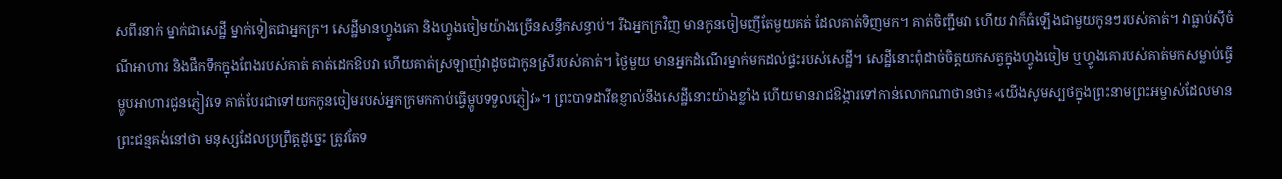សពីរនាក់ ម្នាក់ជាសេដ្ឋី ម្នាក់ទៀតជាអ្នកក្រ។ សេដ្ឋីមានហ្វូងគោ និងហ្វូងចៀមយ៉ាងច្រើនសន្ធឹកសន្ធាប់។ រីឯអ្នកក្រវិញ មានកូនចៀមញីតែមួយគត់ ដែលគាត់ទិញមក។ គាត់ចិញ្ជឹមវា ហើយ វាក៏ធំឡើងជាមួយកូនៗរបស់គាត់។ វាធ្លាប់ស៊ីចំណីអាហារ និងផឹកទឹកក្នុងពែងរបស់គាត់ គាត់ដេកឱបវា ហើយគាត់ស្រឡាញ់វាដូចជាកូនស្រីរបស់គាត់។ ថ្ងៃមួយ មានអ្នកដំណើរម្នាក់មកដល់ផ្ទះរបស់សេដ្ឋី។ សេដ្ឋីនោះពុំដាច់ចិត្តយកសត្វក្នុងហ្វូងចៀម ឬហ្វូងគោរបស់គាត់មកសម្លាប់ធ្វើម្ហូបអាហារជូនភ្ញៀវទេ គាត់បែរជាទៅយកកូនចៀមរបស់អ្នកក្រមកកាប់ធ្វើម្ហូបទទួលភ្ញៀវ»។ ព្រះបាទដាវីឌខ្ញាល់នឹងសេដ្ឋីនោះយ៉ាងខ្លាំង ហើយមានរាជឱង្ការទៅកាន់លោកណាថានថា៖«យើងសូមស្បថក្នុងព្រះនាមព្រះអម្ចាស់ដែលមានព្រះជន្មគង់នៅថា មនុស្សដែលប្រព្រឹត្ដដូច្នេះ ត្រូវតែទ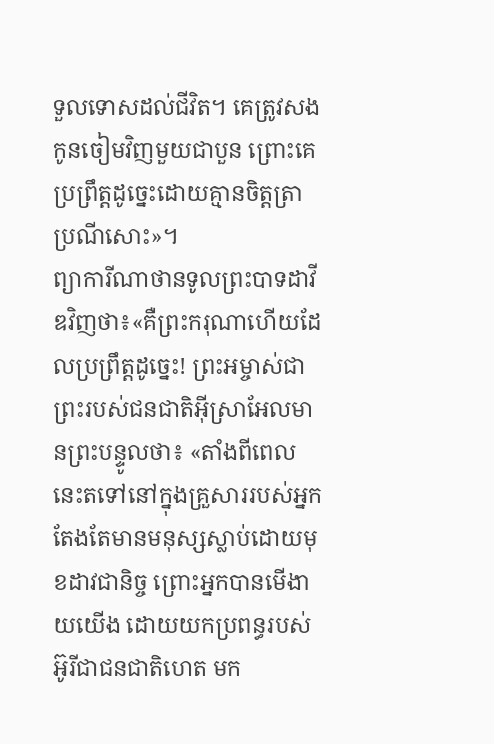ទួលទោសដល់ជីវិត។ គេត្រូវសងកូនចៀមវិញមួយជាបួន ព្រោះគេប្រព្រឹត្តដូច្នេះដោយគ្មានចិត្តត្រាប្រណីសោះ»។
ព្យាការីណាថានទូលព្រះបាទដាវីឌវិញថា៖«គឺព្រះករុណាហើយដែលប្រព្រឹត្តដូច្នេះ! ព្រះអម្ចាស់ជាព្រះរបស់ជនជាតិអ៊ីស្រាអែលមានព្រះបន្ទូលថា៖ «តាំងពីពេលនេះតទៅនៅក្នុងគ្រួសាររបស់អ្នក តែងតែមានមនុស្សស្លាប់ដោយមុខដាវជានិច្ច ព្រោះអ្នកបានមើងាយយើង ដោយយកប្រពន្ធរបស់អ៊ូរីជាជនជាតិហេត មក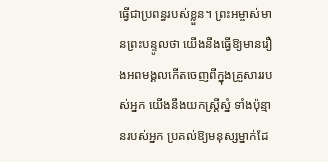ធ្វើជាប្រពន្ធរបស់ខ្លួន។ ព្រះអម្ចាស់មានព្រះបន្ទូលថា យើងនឹងធ្វើឱ្យមានរឿងអពមង្គលកើតចេញពីក្នុងគ្រួសាររបស់អ្នក យើងនឹងយកស្ត្រីស្នំ ទាំងប៉ុន្មានរបស់អ្នក ប្រគល់ឱ្យមនុស្សម្នាក់ដែ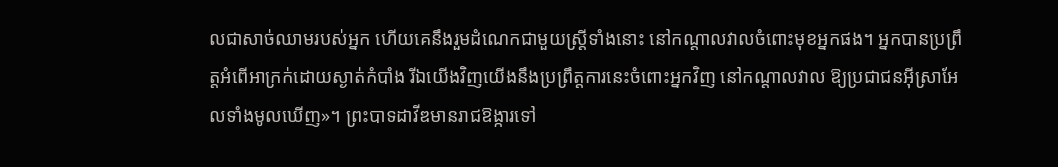លជាសាច់ឈាមរបស់អ្នក ហើយគេនឹងរួមដំណេកជាមួយស្រ្តីទាំងនោះ នៅកណ្តាលវាលចំពោះមុខអ្នកផង។ អ្នកបានប្រព្រឹត្តអំពើអាក្រក់ដោយស្ងាត់កំបាំង រីឯយើងវិញយើងនឹងប្រព្រឹត្តការនេះចំពោះអ្នកវិញ នៅកណ្តាលវាល ឱ្យប្រជាជនអ៊ីស្រាអែលទាំងមូលឃើញ»។ ព្រះបាទដាវីឌមានរាជឱង្ការទៅ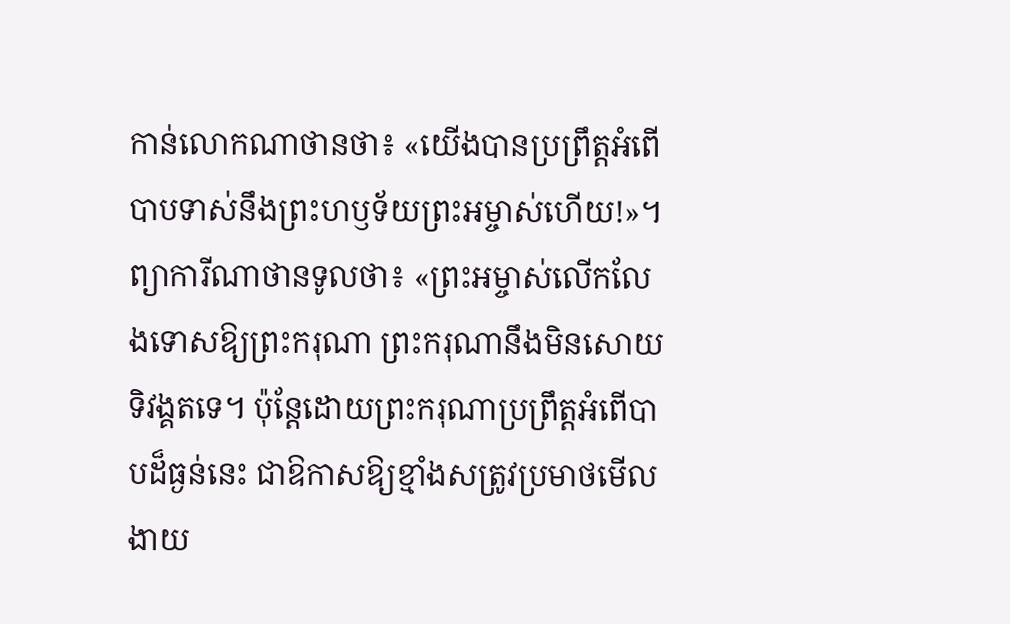កាន់លោកណាថានថា៖ «យើងបានប្រព្រឹត្តអំពើបាបទាស់នឹងព្រះហឫទ័យព្រះអម្ចាស់ហើយ!»។ ព្យាការីណាថានទូលថា៖ «ព្រះអម្ចាស់លើកលែងទោសឱ្យព្រះករុណា ព្រះករុណានឹងមិនសោយទិវង្គតទេ។ ប៉ុន្តែដោយព្រះករុណាប្រព្រឹត្តអំពើបាបដ៏ធ្ងន់នេះ ជាឱកាសឱ្យខ្មាំងសត្រូវប្រមាថមើលងាយ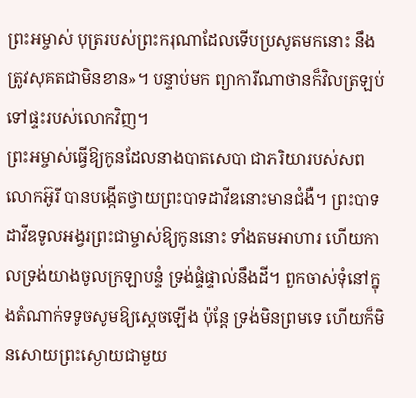ព្រះអម្ចាស់ បុត្ររបស់ព្រះករុណាដែលទើបប្រសូតមកនោះ នឹងត្រូវសុគតជាមិនខាន»។ បន្ទាប់មក ព្យាការីណាថានក៏វិលត្រឡប់ទៅផ្ទះរបស់លោកវិញ។
ព្រះអម្ចាស់ធ្វើឱ្យកូនដែលនាងបាតសេបា ជាភរិយារបស់សពលោកអ៊ូរី បានបង្កើតថ្វាយព្រះបាទដាវីឌនោះមានជំងឺ។ ព្រះបាទដាវីឌទូលអង្វរព្រះជាម្ចាស់ឱ្យកូននោះ ទាំងតមអាហារ ហើយកាលទ្រង់យាងចូលក្រឡាបន្ទំ ទ្រង់ផ្ទំផ្ទាល់នឹងដី។ ពួកចាស់ទុំនៅក្នុងតំណាក់ទទូចសូមឱ្យស្តេចឡើង ប៉ុន្តែ ទ្រង់មិនព្រមទេ ហើយក៏មិនសោយព្រះស្ងោយជាមួយ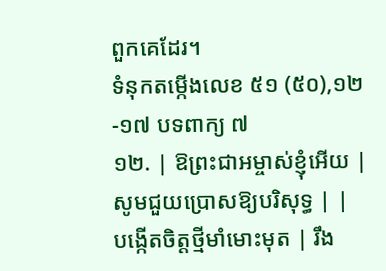ពួកគេដែរ។
ទំនុកតម្កើងលេខ ៥១ (៥០),១២-១៧ បទពាក្យ ៧
១២. | ឱព្រះជាអម្ចាស់ខ្ញុំអើយ | សូមជួយប្រោសឱ្យបរិសុទ្ធ | |
បង្កើតចិត្តថ្មីមាំមោះមុត | រឹង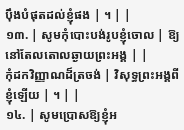ប៉ឹងបំផុតដល់ខ្ញុំផង | ។ | |
១៣. | សូមកុំបោះបង់រូបខ្ញុំចោល | ឱ្យនៅតែលតោលឆ្ងាយព្រះអង្គ | |
កុំដកវិញ្ញាណដ៏ត្រចង់ | វិសុទ្ធព្រះអង្គពីខ្ញុំឡើយ | ។ | |
១៤. | សូមប្រោសឱ្យខ្ញុំអ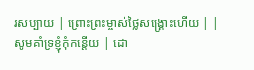រសប្បាយ | ព្រោះព្រះម្ចាស់ថ្លៃសង្រ្គោះហើយ | |
សូមគាំទ្រខ្ញុំកុំកន្តើយ | ដោ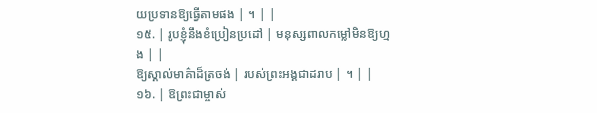យប្រទានឱ្យធ្វើតាមផង | ។ | |
១៥. | រូបខ្ញុំនឹងខំប្រៀនប្រដៅ | មនុស្សពាលកម្លៅមិនឱ្យហ្មង | |
ឱ្យស្គាល់មាគ៌ាដ៏ត្រចង់ | របស់ព្រះអង្គជាដរាប | ។ | |
១៦. | ឱព្រះជាម្ចាស់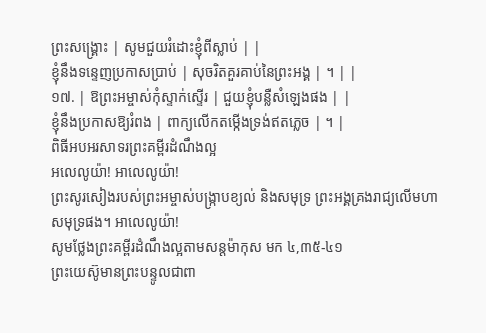ព្រះសង្រ្គោះ | សូមជួយរំដោះខ្ញុំពីស្លាប់ | |
ខ្ញុំនឹងទន្ទេញប្រកាសប្រាប់ | សុចរិតគួរគាប់នៃព្រះអង្គ | ។ | |
១៧. | ឱព្រះអម្ចាស់កុំស្ទាក់ស្ទើរ | ជួយខ្ញុំបន្លឺសំឡេងផង | |
ខ្ញុំនឹងប្រកាសឱ្យរំពង | ពាក្យលើកតម្កើងទ្រង់ឥតភ្លេច | ។ |
ពិធីអបអរសាទរព្រះគម្ពីរដំណឹងល្អ
អលេលូយ៉ា! អាលេលូយ៉ា!
ព្រះសូរសៀងរបស់ព្រះអម្ចាស់បង្រ្កាបខ្យល់ និងសមុទ្រ ព្រះអង្គគ្រងរាជ្យលើមហាសមុទ្រផង។ អាលេលូយ៉ា!
សូមថ្លែងព្រះគម្ពីរដំណឹងល្អតាមសន្តម៉ាកុស មក ៤,៣៥-៤១
ព្រះយេស៊ូមានព្រះបន្ទូលជាពា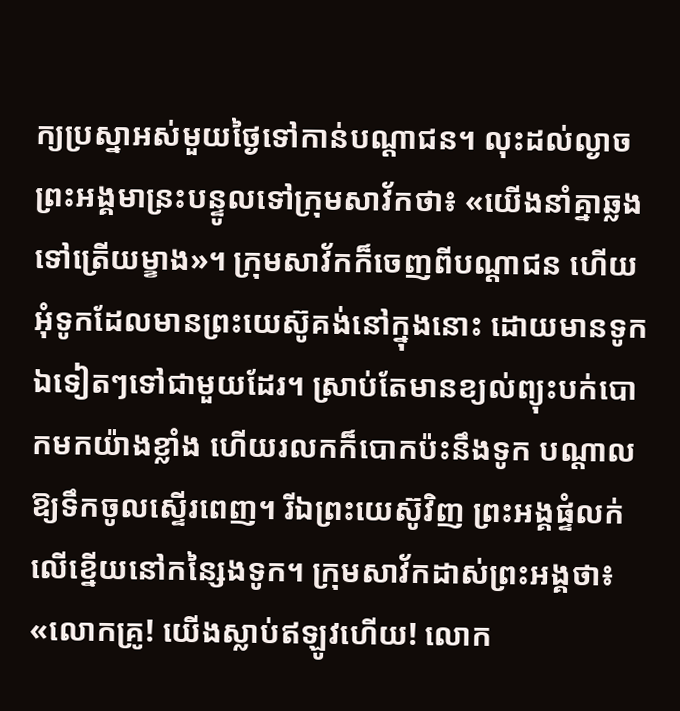ក្យប្រស្នាអស់មួយថ្ងៃទៅកាន់បណ្តាជន។ លុះដល់ល្ងាច ព្រះអង្គមាន្រះបន្ទូលទៅក្រុមសាវ័កថា៖ «យើងនាំគ្នាឆ្លងទៅត្រើយម្ខាង»។ ក្រុមសាវ័កក៏ចេញពីបណ្តាជន ហើយអុំទូកដែលមានព្រះយេស៊ូគង់នៅក្នុងនោះ ដោយមានទូកឯទៀតៗទៅជាមួយដែរ។ ស្រាប់តែមានខ្យល់ព្យុះបក់បោកមកយ៉ាងខ្លាំង ហើយរលកក៏បោកប៉ះនឹងទូក បណ្តាលឱ្យទឹកចូលស្ទើរពេញ។ រីឯព្រះយេស៊ូវិញ ព្រះអង្គផ្ទំលក់លើខ្នើយនៅកន្សៃងទូក។ ក្រុមសាវ័កដាស់ព្រះអង្គថា៖ «លោកគ្រូ! យើងស្លាប់ឥឡូវហើយ! លោក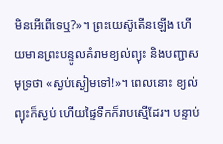មិនអើពើទេឬ?»។ ព្រះយេស៊ូតើនឡើង ហើយមានព្រះបន្ទូលគំរាមខ្យល់ព្យុះ និងបញ្ជាសមុទ្រថា «ស្ងប់ស្ងៀមទៅ!»។ ពេលនោះ ខ្យល់ព្យុះក៏ស្ងប់ ហើយផ្ទៃទឹកក៏រាបស្មើដែរ។ បន្ទាប់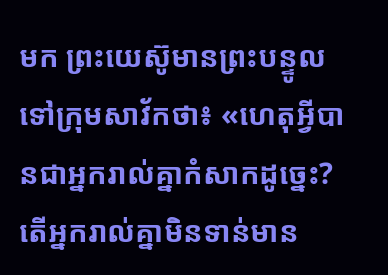មក ព្រះយេស៊ូមានព្រះបន្ទូលទៅក្រុមសាវ័កថា៖ «ហេតុអ្វីបានជាអ្នករាល់គ្នាកំសាកដូច្នេះ? តើអ្នករាល់គ្នាមិនទាន់មាន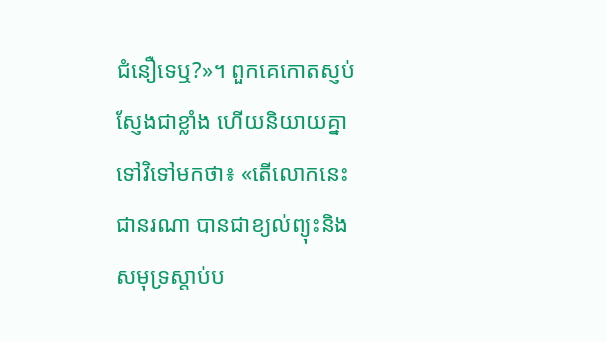ជំនឿទេឬ?»។ ពួកគេកោតស្ញប់ស្ញែងជាខ្លាំង ហើយនិយាយគ្នាទៅវិទៅមកថា៖ «តើលោកនេះជានរណា បានជាខ្យល់ព្យុះនិងសមុទ្រស្តាប់ប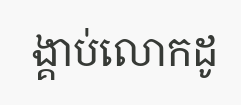ង្គាប់លោកដូ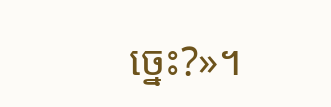ច្នេះ?»។